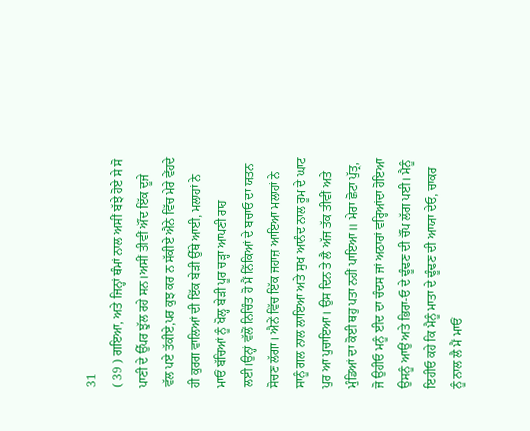31
( 39 ) ਗਇਆ, ਅਤੇ ਜਿਨ੍ਹਾਂ ਥੰਮਾਂ ਨਾਲ ਅਸੀਂ ਬੱਝੇ ਹੋਏ ਸੇ ਸੋ ਪਾਣੀ ਦੇ ਉੱਪਰ ਝੁੱਲ ਰਹੇ ਸਨ।ਅਸੀਂ ਤੀਵੀਂ ਔਂਦ ਇੱਕ ਦੂਜੇ ਵੱਲ ਪਏ ਤੱਕੀਏ,ਪਰ ਕੁਝ ਕਰ ਨ ਸੱਕੀਏ ਐਨੇ ਵਿੱਚ ਮੇਰੇ ਵੇਂਹਦੇ ਹੀ ਕੁਰਗ ਵਾਲਿਆਂ ਦੀ ਇੱਕ ਬੇੜੀ ਉੱਥੇ ਆਈ, ਮਲਾਹਾਂ ਨੇ ਮਾਓਂ ਬੱਚਿਆਂ ਨੂੰ ਖੋਲ੍ਹ ਬੇੜੀ ਪੂਰ ਚੜ੍ਹਾ ਆਪਣੀ ਰਾਹ ਲਈ।ਉਨ੍ਹਾਂ ਵੱਲੋਂ ਨਿਚਿੰਤ ਹੋ ਮੈਂ ਨਿੱਕਿਆਂ ਦੇ ਬਚਾਓ ਦਾ ਯਤਨ ਸੋਚਣ ਲੱਗਾ। ਐਨੇਂ ਵਿੱਚ ਇੱਕ ਜਹਾਜ਼ ਆਇਆ ਮਲਾਹਾਂ ਨੇ ਸਾਨੂੰ ਗਲ ਨਾਲ ਲਾਇਆ ਅਤੇ ਸੁਖ ਆਨੰਦ ਨਾਲ ਰੂਮ ਦੇ ਘਾਟ ਪੁਰ ਆ ਪੁਚਾਇਆ। ਉਸ ਦਿਨ ਤੇ ਲੈ ਅੱਜ ਤੱਕ ਤੀਵੀਂ ਅਤੇ ਮੁੰਡਿਆਂ ਦਾ ਕੋਈ ਥਹੁ ਪਤਾ ਨਹੀਂ ਪਾਇਆ॥ ਮੇਰਾ ਛੋਟਾ ਪੁੱਤ੍ਰ, ਜੋ ਉਹੀਓ ਮਨੂੰ ਈਦ ਦਾ ਚੰਦਸ ਜਾਂ ਅਠਾਰਾਂ ਵਰ੍ਹਿਆਂਦਾ ਹੋਇਆ ਉਸਨੂੰ ਆਉਂ ਅਤੇ ਭਿਰਾ-ਓ ਦੇ ਢੂੰਢਣ ਦੀ ਚੌਂਪ ਲੱਗ ਪਈ। ਮੈਨੂੰ ਇਹੀਓ ਕਹੇ ਕਿ ਮੈਨੂੰ ਮਾਤਾ ਦੇ ਢੂੰਢਣ ਦੀ ਆਯਾ ਦੇਓ, ਚਾਕਰ ਨੂੰ ਨਾਲ ਲੈ ਮੈਂ ਮਾਓਂ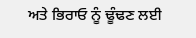ਅਤੇ ਭਿਰਾਓ ਨੂੰ ਢੂੰਢਣ ਲਈ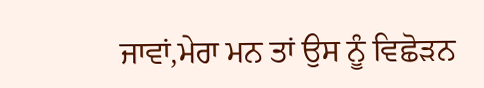ਜਾਵਾਂ,ਮੇਰਾ ਮਨ ਤਾਂ ਉਸ ਨੂੰ ਵਿਛੋੜਨ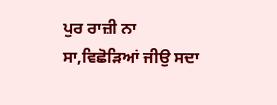ਪੁਰ ਰਾਜ਼ੀ ਨਾ ਸਾ,ਵਿਛੋੜਿਆਂ ਜੀਉ ਸਦਾ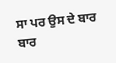ਸਾ ਪਰ ਉਸ ਦੇ ਬਾਰ ਬਾਰ